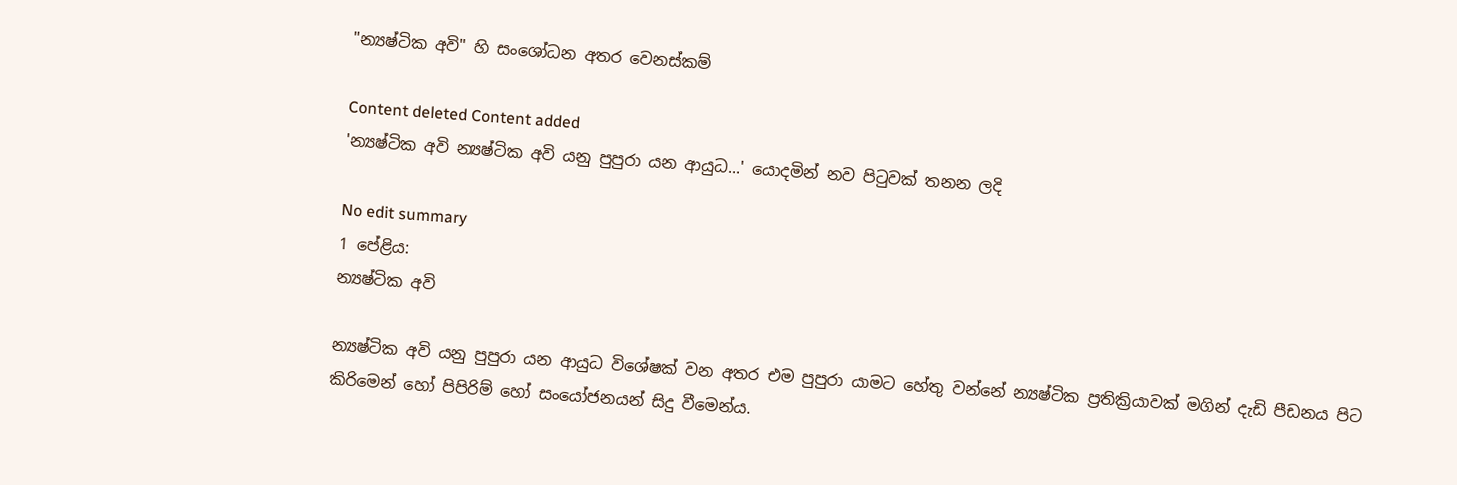"න්‍යෂ්ටික අවි" හි සංශෝධන අතර වෙනස්කම්

Content deleted Content added
'න්‍යෂ්ටික අවි න්‍යෂ්ටික අවි යනු පුපුරා යන ආයුධ...' යොදමින් නව පිටුවක් තනන ලදි

No edit summary
1 පේළිය:
න්‍යෂ්ටික අවි

න්‍යෂ්ටික අවි යනු පුපුරා යන ආයුධ විශේෂක් වන අතර එම පුපුරා යාමට හේතු වන්නේ න්‍යෂ්ටික ප්‍රතික්‍රියාවක් මගින් දැඩි පීඩනය පිට කිරිමෙන් හෝ පිපිරිම් හෝ සංයෝජනයන් සිදු වීමෙන්ය.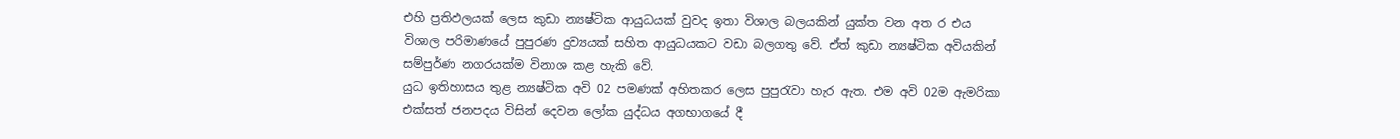එහි ප්‍රතිඵලයක් ලෙස කුඩා න්‍යෂ්ටික ආයුධයක් වුවද ඉතා විශාල බලයකින් යුක්ත වන අත ර එය විශාල පරිමාණයේ පුපුරණ දුව්‍යයක් සහිත ආයුධයකට වඩා බලගතු වේ. ඒත් කුඩා න්‍යෂ්ටික අවියකින් සම්පුර්ණ නගරයක්ම විනාශ කළ හැකි වේ.
යුධ ඉතිහාසය තුළ න්‍යෂ්ටික අවි 02 පමණක් අහිතකර ලෙස පුපුරැවා හැර ඇත. එම අවි 02ම ඇමරිකා එක්සත් ජනපදය විසින් දෙවන ලෝක යුද්ධය අගභාගයේ දී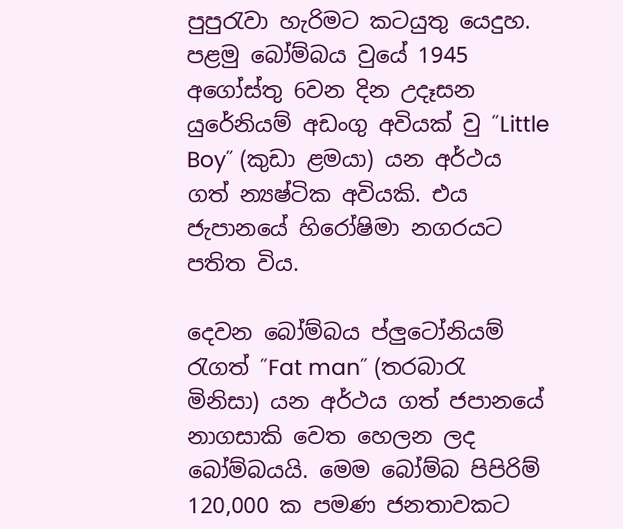පුපුරැවා හැරිමට කටයුතු යෙදුහ. පළමු බෝම්බය වුයේ 1945 අගෝස්තු 6වන දින උදෑසන යුරේනියම් අඩංගු අවියක් වු ˝Little Boy˝ (කුඩා ළමයා) යන අර්ථය ගත් න්‍යෂ්ටික අවියකි. එය ජැපානයේ හිරෝෂිමා නගරයට පතිත විය.

දෙවන බෝම්බය ප්ලුටෝනියම් රැගත් ˝Fat man˝ (තරබාරැ මිනිසා) යන අර්ථය ගත් ජපානයේ නාගසාකි වෙත හෙලන ලද බෝම්බයයි. මෙම බෝම්බ පිපිරිම් 120,000 ක පමණ ජනතාවකට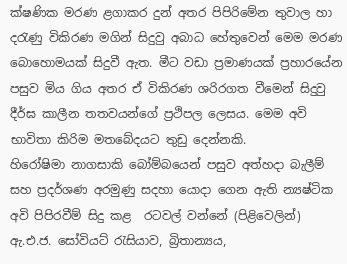ක්ෂණික මරණ ළගාකර දුන් අතර පිපි‍රිමේන තුවාල හා දරැණු විකිරණ මගින් සිදුවු අබාධ හේතුවෙන් මෙම මරණ බොහොමයක් සිදුවී ඇත. මීට වඩා ප්‍රමාණයක් ප්‍රහාරයේන පසුව මිය ගිය අතර ඒ විකිරණ ශරිරගත වීමෙන් සිදුවු දීර්ඝ කාලීන තතවයන්ගේ ප්‍රථිපල ලෙසය. මෙම අවි භාවිතා කිරිම මතබේදයට තුඩු දෙන්නකි.
හිරෝෂිමා නාගසාකි බෝම්බයෙන් පසුව අත්හදා බැලීම් සහ ප්‍රදර්ශණ අරමුණු සදහා යොදා ගෙන ඇති න්‍යෂ්ටික අවි පිපිරවීම් සිදු කළ  රටවල් වන්නේ (පිළිවෙලින්) ඇ.එ.ජ. සෝවියට් රැසියාව, බ්‍රිතාන්‍යය,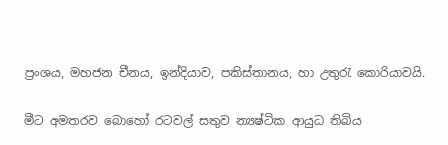ප්‍රංශය, මහජන චීනය, ඉන්දියාව, පකිස්තානය, හා උතුරැ කොරියාවයි.

මීට අමතරව බොහෝ රටවල් සතුව න්‍යෂ්ටික ආයුධ තිබිය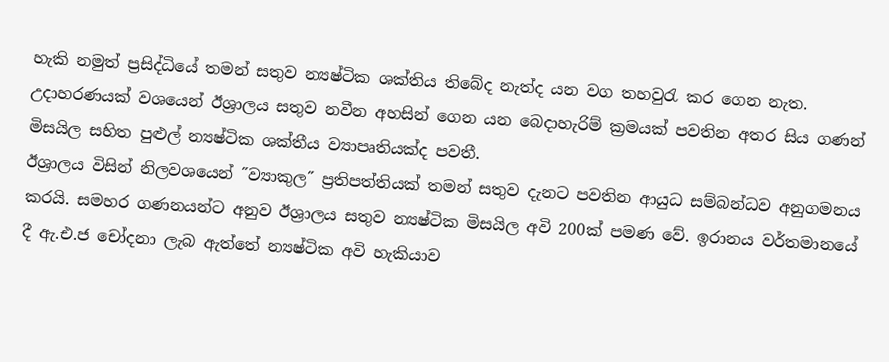හැකි නමුත් ප්‍රසිද්ධියේ තමන් සතුව න්‍යෂ්ටික ශක්තිය තිබේද නැත්ද යන වග තහවුරැ කර ගෙන නැත. උදාහරණයක් වශයෙන් ඊශ්‍රාලය සතුව නවීන අහසින් ගෙන යන බෙදාහැරිම් ක්‍රමයක් පවතින අතර සිය ගණන් මිසයිල සහිත පුළුල් න්‍යෂ්ටික ශක්තීය ව්‍යාපෘතියක්ද පවතී.
ඊශ්‍රාලය විසින් නිලවශයෙන් ˝ව්‍යාකුල˝ ප්‍රතිපත්තියක් තමන් සතුව දැනට පවතින ආයුධ සම්බන්ධව අනුගමනය කරයි. සමහර ගණනයන්ට අනුව ඊශ්‍රාලය සතුව න්‍යෂ්ටික මිසයිල අවි 200ක් පමණ වේ. ඉරානය වර්තමානයේ දී ඇ.එ.ජ චෝදනා ලැබ ඇත්තේ න්‍යෂ්ටික අවි හැකියාව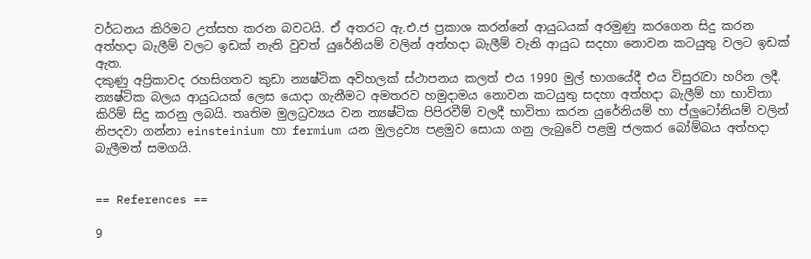වර්ධනය කිරිමට උත්සහ කරන බවටයි. ඒ අතරට ඇ.එ.ජ ප්‍රකාශ කරන්නේ ආයුධයක් අරමුණු කරගෙන සිදු කරන අත්හදා බැලීම් වලට ඉඩක් නැති වුවත් යුරේනියම් වලින් අත්හදා බැලීම් වැනි ආයුධ සදහා නොවන කටයුතු වලට ඉඩක් ඇත.
දකුණු අප්‍රිකාවද රහසිගතව කුඩා න්‍යෂ්ටික අවිහලක් ස්ථාපනය කලත් එය 1990 මුල් භාගයේදී එය විසුරැවා හරින ලදී.
න්‍යෂ්ටික බලය ආයුධයක් ලෙස යොදා ගැනීමට අමතරව හමුදාමය නොවන කටයුතු සදහා අත්හදා බැලීම් හා භාවිතා කිරිම් සිදු කරනු ලබයි. තෘතිම මුලධ්‍රව්‍යය වන න්‍යෂ්ටික පිපිරවීම් වලදී භාවිතා කරන යුරේනියම් හා ප්ලුටෝනියම් වලින් නිපදවා ගන්නා einsteinium හා fermium යන මුලද්‍රව්‍ය පළමුව සොයා ගනු ලැබුවේ පළමු ජලකර බෝම්බය අත්හදා බැලීමත් සමගයි.


== References ==

9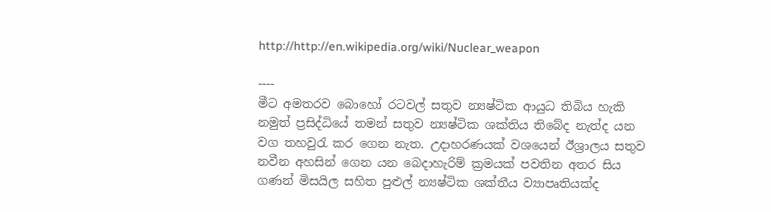http://http://en.wikipedia.org/wiki/Nuclear_weapon

----
මීට අමතරව බොහෝ රටවල් සතුව න්‍යෂ්ටික ආයුධ තිබිය හැකි නමුත් ප්‍රසිද්ධියේ තමන් සතුව න්‍යෂ්ටික ශක්තිය තිබේද නැත්ද යන වග තහවුරැ කර ගෙන නැත. උදාහරණයක් වශයෙන් ඊශ්‍රාලය සතුව නවීන අහසින් ගෙන යන බෙදාහැරිම් ක්‍රමයක් පවතින අතර සිය ගණන් මිසයිල සහිත පුළුල් න්‍යෂ්ටික ශක්තීය ව්‍යාපෘතියක්ද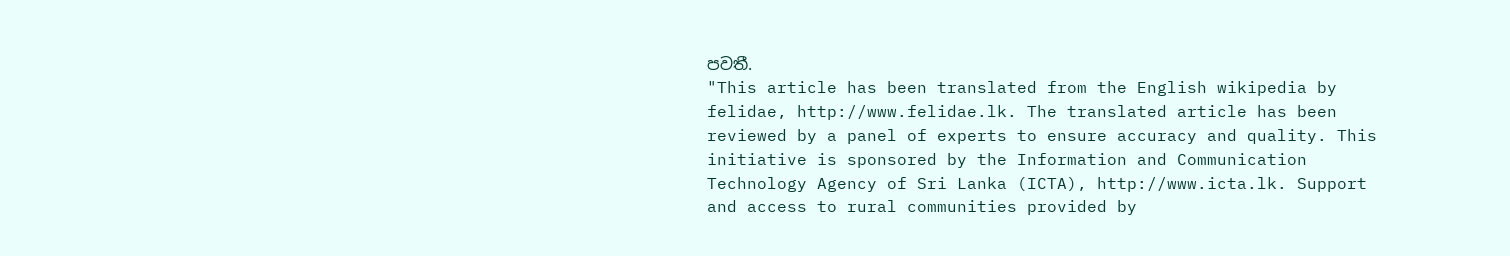පවතී.
"This article has been translated from the English wikipedia by felidae, http://www.felidae.lk. The translated article has been reviewed by a panel of experts to ensure accuracy and quality. This initiative is sponsored by the Information and Communication Technology Agency of Sri Lanka (ICTA), http://www.icta.lk. Support and access to rural communities provided by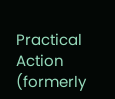Practical Action (formerly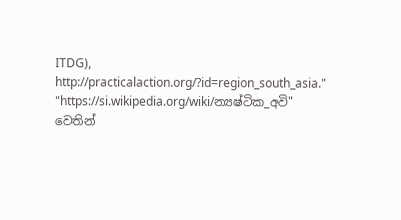ITDG), http://practicalaction.org/?id=region_south_asia."
"https://si.wikipedia.org/wiki/න්‍යෂ්ටික_අවි" වෙතින්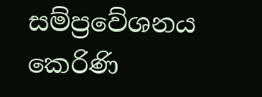සම්ප්‍රවේශනය කෙරිණි